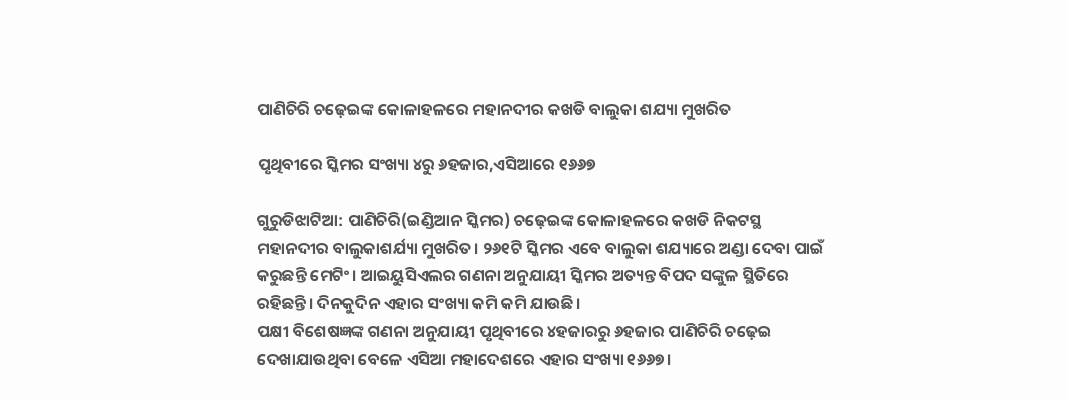ପାଣିଚିରି ଚଢ଼େଇଙ୍କ କୋଳାହଳରେ ମହାନଦୀର କଖଡି ବାଲୁକା ଶଯ୍ୟା ମୁଖରିତ

ପୃଥିବୀରେ ସ୍କିମର ସଂଖ୍ୟା ୪ରୁ ୬ହଜାର,ଏସିଆରେ ୧୬୬୭

ଗୁରୁଡିଝାଟିଆ: ପାଣିଚିରି(ଇଣ୍ଡିଆନ ସ୍କିମର) ଚଢ଼େଇଙ୍କ କୋଳାହଳରେ କଖଡି ନିକଟସ୍ଥ ମହାନଦୀର ବାଲୁକାଶର୍ଯ୍ୟା ମୁଖରିତ। ୨୬୧ଟି ସ୍କିମର ଏବେ ବାଲୁକା ଶଯ୍ୟାରେ ଅଣ୍ଡା ଦେବା ପାଇଁ କରୁଛନ୍ତି ମେଟିଂ। ଆଇୟୁସିଏଲର ଗଣନା ଅନୁଯାୟୀ ସ୍କିମର ଅତ୍ୟନ୍ତ ବିପଦ ସଙ୍କୁଳ ସ୍ଥିତିରେ ରହିଛନ୍ତି। ଦିନକୁଦିନ ଏହାର ସଂଖ୍ୟା କମି କମି ଯାଉଛି।
ପକ୍ଷୀ ବିଶେଷଜ୍ଞଙ୍କ ଗଣନା ଅନୁଯାୟୀ ପୃଥିବୀରେ ୪ହଜାରରୁ ୬ହଜାର ପାଣିଚିରି ଚଢ଼େଇ ଦେଖାଯାଉଥିବା ବେଳେ ଏସିଆ ମହାଦେଶରେ ଏହାର ସଂଖ୍ୟା ୧୬୬୭।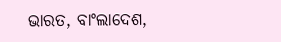ଭାରତ, ବାଂଲାଦେଶ,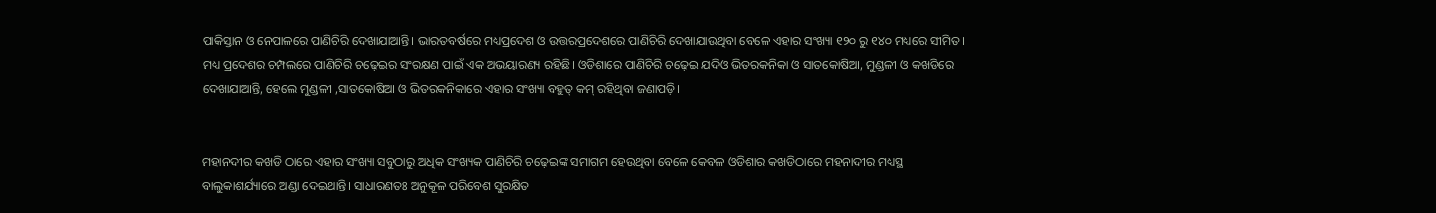ପାକିସ୍ତାନ ଓ ନେପାଳରେ ପାଣିଚିରି ଦେଖାଯାଆନ୍ତି। ଭାରତବର୍ଷରେ ମଧ୍ୟପ୍ରଦେଶ ଓ ଉତ୍ତରପ୍ରଦେଶରେ ପାଣିଚିରି ଦେଖାଯାଉଥିବା ବେଳେ ଏହାର ସଂଖ୍ୟା ୧୨୦ ରୁ ୧୪୦ ମଧ୍ୟରେ ସୀମିତ। ମଧ୍ୟ ପ୍ରଦେଶର ଚମ୍ପଲରେ ପାଣିଚିରି ଚଢ଼େଇର ସଂରକ୍ଷଣ ପାଇଁ ଏକ ଅଭୟାରଣ୍ୟ ରହିଛି। ଓଡିଶାରେ ପାଣିଚିରି ଚଢ଼େଇ ଯଦିଓ ଭିତରକନିକା ଓ ସାତକୋଷିଆ, ମୁଣ୍ଡଳୀ ଓ କଖଡିରେ ଦେଖାଯାଆନ୍ତି, ହେଲେ ମୁଣ୍ଡଳୀ ,ସାତକୋଷିଆ ଓ ଭିତରକନିକାରେ ଏହାର ସଂଖ୍ୟା ବହୁତ୍ କମ୍ ରହିଥିବା ଜଣାପଡ଼ି।


ମହାନଦୀର କଖଡି ଠାରେ ଏହାର ସଂଖ୍ୟା ସବୁଠାରୁ ଅଧିକ ସଂଖ୍ୟକ ପାଣିଚିରି ଚଢ଼େଇଙ୍କ ସମାଗମ ହେଉଥିବା ବେଳେ କେବଳ ଓଡିଶାର କଖଡିଠାରେ ମହନାଦୀର ମଧ୍ୟସ୍ଥ ବାଲୁକାଶର୍ଯ୍ୟାରେ ଅଣ୍ଡା ଦେଇଥାନ୍ତି। ସାଧାରଣତଃ ଅନୁକୂଳ ପରିବେଶ ସୁରକ୍ଷିତ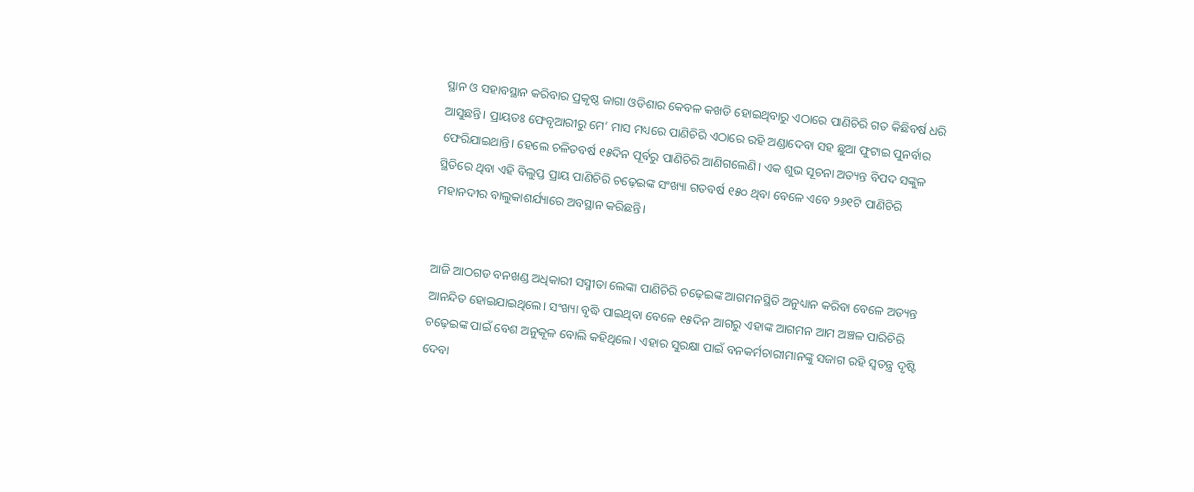ସ୍ଥାନ ଓ ସହାବସ୍ଥାନ କରିବାର ପ୍ରକୃଷ୍ଠ ଜାଗା ଓଡିଶାର କେବଳ କଖଡି ହୋଇଥିବାରୁ ଏଠାରେ ପାଣିଚିରି ଗତ କିଛିବର୍ଷ ଧରି ଆସୁଛନ୍ତି। ପ୍ରାୟତଃ ଫେବୃଆରୀରୁ ମେ’ ମାସ ମଧ୍ୟରେ ପାଣିଚିରି ଏଠାରେ ରହି ଅଣ୍ଡାଦେବା ସହ ଛୁଆ ଫୁଟାଇ ପୁନର୍ବାର ଫେରିଯାଇଥାନ୍ତି। ହେଲେ ଚଳିତବର୍ଷ ୧୫ଦିନ ପୂର୍ବରୁ ପାଣିଚିରି ଆଣିଗଲେଣି। ଏକ ଶୁଭ ସୂଚନା ଅତ୍ୟନ୍ତ ବିପଦ ସଙ୍କୁଳ ସ୍ଥିତିରେ ଥିବା ଏହି ବିଲୁପ୍ତ ପ୍ରାୟ ପାଣିଚିରି ଚଢ଼େଇଙ୍କ ସଂଖ୍ୟା ଗତବର୍ଷ ୧୫୦ ଥିବା ବେଳେ ଏବେ ୨୬୧ଟି ପାଣିଚିରି ମହାନଦୀର ବାଲୁକାଶର୍ଯ୍ୟାରେ ଅବସ୍ଥାନ କରିଛନ୍ତି।


ଆଜି ଆଠଗଡ ବନଖଣ୍ଡ ଅଧିକାରୀ ସସ୍ମୀତା ଲେଙ୍କା ପାଣିଚିରି ଚଢ଼େଇଙ୍କ ଆଗମନସ୍ଥିତି ଅନୁଧ୍ୟାନ କରିବା ବେଳେ ଅତ୍ୟନ୍ତ ଆନନ୍ଦିତ ହୋଇଯାଇଥିଲେ। ସଂଖ୍ୟା ବୃଦ୍ଧି ପାଇଥିବା ବେଳେ ୧୫ଦିନ ଆଗରୁ ଏହାଙ୍କ ଆଗମନ ଆମ ଅଞ୍ଚଳ ପାରିଚିରି ଚଢ଼େଇଙ୍କ ପାଇଁ ବେଶ ଅନୁକୂଳ ବୋଲି କହିଥିଲେ। ଏହାର ସୁରକ୍ଷା ପାଇଁ ବନକର୍ମଚାରୀମାନଙ୍କୁ ସଜାଗ ରହି ସ୍ବତନ୍ତ୍ର ଦୃଷ୍ଟି ଦେବା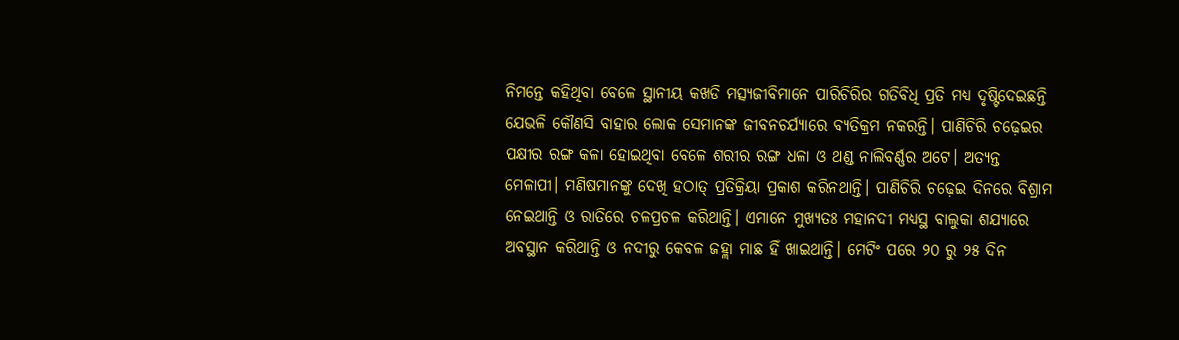ନିମନ୍ତେ କହିଥିବା ବେଳେ ସ୍ଥାନୀୟ କଖଡି ମତ୍ସ୍ୟଜୀବିମାନେ ପାରିଚିରିର ଗତିବିଧି ପ୍ରତି ମଧ୍ୟ ଦୃଷ୍ଟିଦେଇଛନ୍ତି ଯେଭଳି କୌଣସି ବାହାର ଲୋକ ସେମାନଙ୍କ ଜୀବନଚର୍ଯ୍ୟାରେ ବ୍ୟତିକ୍ରମ ନକରନ୍ତି। ପାଣିଚିରି ଚଢ଼େଇର ପକ୍ଷୀର ରଙ୍ଗ କଳା ହୋଇଥିବା ବେଳେ ଶରୀର ରଙ୍ଗ ଧଳା ଓ ଥଣ୍ଡ ନାଲିବର୍ଣ୍ଣର ଅଟେ। ଅତ୍ୟନ୍ତ ମେଳାପୀ। ମଣିଷମାନଙ୍କୁ ଦେଖି ହଠାତ୍ ପ୍ରତିକ୍ରିୟା ପ୍ରକାଶ କରିନଥାନ୍ତି। ପାଣିଚିରି ଚଢ଼େଇ ଦିନରେ ବିଶ୍ରାମ ନେଇଥାନ୍ତି ଓ ରାତିରେ ଚଳପ୍ରଚଳ କରିଥାନ୍ତି। ଏମାନେ ମୁଖ୍ୟତଃ ମହାନଦୀ ମଧ୍ୟସ୍ଥ ବାଲୁକା ଶଯ୍ୟାରେ ଅବସ୍ଥାନ କରିଥାନ୍ତି ଓ ନଦୀରୁ କେବଳ ଜହ୍ଲା ମାଛ ହିଁ ଖାଇଥାନ୍ତି। ମେଟିଂ ପରେ ୨୦ ରୁ ୨୫ ଦିନ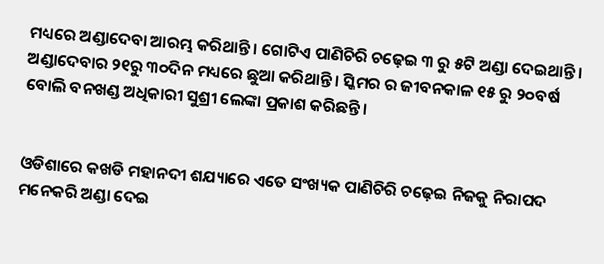ମଧ୍ୟରେ ଅଣ୍ଡାଦେବା ଆରମ୍ଭ କରିଥାନ୍ତି। ଗୋଟିଏ ପାଣିଚିରି ଚଢ଼େଇ ୩ ରୁ ୫ଟି ଅଣ୍ଡା ଦେଇଥାନ୍ତି। ଅଣ୍ଡାଦେବାର ୨୧ରୁ ୩୦ଦିନ ମଧ୍ୟରେ ଛୁଆ କରିଥାନ୍ତି। ସ୍କିମର ର ଜୀବନକାଳ ୧୫ ରୁ ୨୦ବର୍ଷ ବୋଲି ବନଖଣ୍ଡ ଅଧିକାରୀ ସୁଶ୍ରୀ ଲେଙ୍କା ପ୍ରକାଶ କରିଛନ୍ତି।


ଓଡିଶାରେ କଖଡି ମହାନଦୀ ଶଯ୍ୟାରେ ଏତେ ସଂଖ୍ୟକ ପାଣିଚିରି ଚଢ଼େଇ ନିଜକୁ ନିରାପଦ ମନେକରି ଅଣ୍ଡା ଦେଇ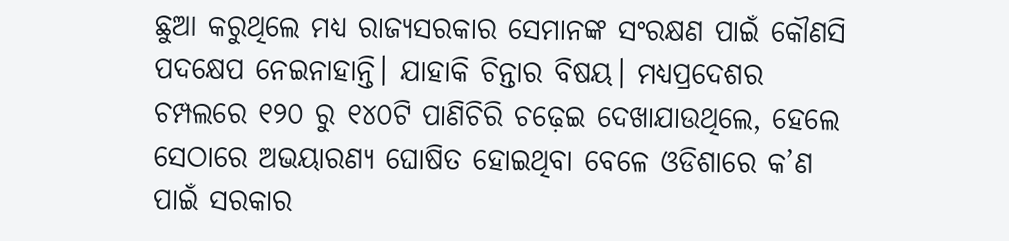ଛୁଆ କରୁଥିଲେ ମଧ୍ୟ ରାଜ୍ୟସରକାର ସେମାନଙ୍କ ସଂରକ୍ଷଣ ପାଇଁ କୌଣସି ପଦକ୍ଷେପ ନେଇନାହାନ୍ତି। ଯାହାକି ଚିନ୍ତାର ବିଷୟ। ମଧ୍ୟପ୍ରଦେଶର ଚମ୍ପଲରେ ୧୨୦ ରୁ ୧୪୦ଟି ପାଣିଚିରି ଚଢ଼େଇ ଦେଖାଯାଉଥିଲେ, ହେଲେ ସେଠାରେ ଅଭୟାରଣ୍ୟ ଘୋଷିତ ହୋଇଥିବା ବେଳେ ଓଡିଶାରେ କ’ଣ ପାଇଁ ସରକାର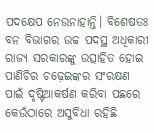ପଦକ୍ଷେପ ନେଉନାହାନ୍ତି। ବିଶେଷତଃ ବନ ବିଭାଗର ଉଚ୍ଚ ପଦସ୍ଥ ଅଧିକାରୀ ରାଜ୍ୟ ସରକାରଙ୍କୁ ଉତ୍ସାହିତ ହୋଇ ପାଣିଚିର ଚଢ଼େଇଙ୍କର ସଂରକ୍ଷଣ ପାଇଁ ଦୃଷ୍ଟିଆକର୍ଷଣ କରିବା ପଛରେ କେଉଁଠାରେ ଅସୁବିଧା ରହିଛି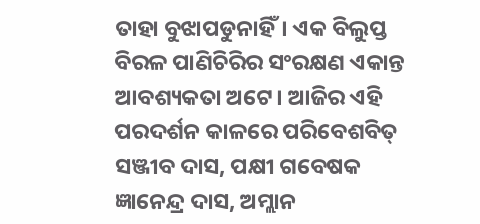ତାହା ବୁଝାପଡୁନାହିଁ। ଏକ ବିଲୁପ୍ତ ବିରଳ ପାଣିଚିରିର ସଂରକ୍ଷଣ ଏକାନ୍ତ ଆବଶ୍ୟକତା ଅଟେ। ଆଜିର ଏହି ପରଦର୍ଶନ କାଳରେ ପରିବେଶବିତ୍ ସଞ୍ଜୀବ ଦାସ, ପକ୍ଷୀ ଗବେଷକ ଜ୍ଞାନେନ୍ଦ୍ର ଦାସ, ଅମ୍ଲାନ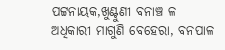ପଟ୍ଟନାୟକ,ଖୁଣ୍ଟୁଣୀ ବନାଞ୍ଚ ଳ ଅଧିକାରୀ ମାଗୁଣି ବେହେରା, ବନପାଳ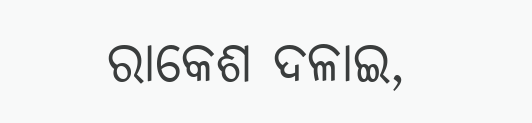ରାକେଶ ଦଳାଇ,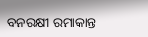ବନରକ୍ଷୀ ରମାକାନ୍ତ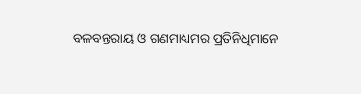ବଳବନ୍ତରାୟ ଓ ଗଣମାଧ୍ୟମର ପ୍ରତିନିଧିମାନେ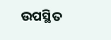ଉପସ୍ଥିତ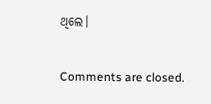ଥିଲେ।

Comments are closed.